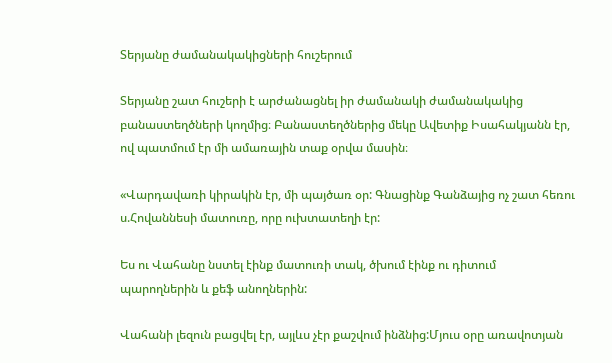Տերյանը ժամանակակիցների հուշերում

Տերյանը շատ հուշերի է արժանացնել իր ժամանակի ժամանակակից բանաստեղծների կողմից։ Բանաստեղծներից մեկը Ավետիք Իսահակյանն էր, ով պատմում էր մի ամառային տաք օրվա մասին։

«Վարդավառի կիրակին էր, մի պայծառ օր: Գնացինք Գանձայից ոչ շատ հեռու ս.Հովաննեսի մատուռը, որը ուխտատեղի էր:

Ես ու Վահանը նստել էինք մատուռի տակ, ծխում էինք ու դիտում պարողներին և քեֆ անողներին:

Վահանի լեզուն բացվել էր, այլևս չէր քաշվում ինձնից:Մյուս օրը առավոտյան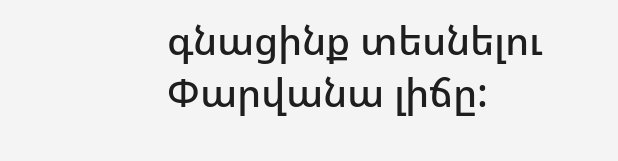գնացինք տեսնելու Փարվանա լիճը: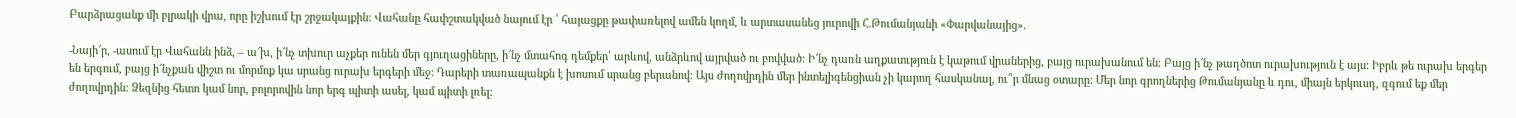Բարձրացանք մի բլրակի վրա, որը իշխում էր շրջակայքին: Վահանը հափշտակված նայում էր ՝ հայացքը թափառելով ամեն կողմ, և արտասանեց յուրովի Հ.Թումանյանի «Փարվանայից».

-Նայի՜ր, -ասում էր Վահանն ինձ, – ա՜խ, ի՜նչ տխուր աչքեր ունեն մեր գյուղացիները, ի՜նչ մտահոգ դեմքեր՝ արևով, անձրևով այրված ու բովված: Ի՜նչ դառն աղքատւթյուն է կաթում վրաներից, բայց ուրախանում են: Բայց ի՜նչ թաղծոտ ուրախություն է այս: Իբրև թե ուրախ երգեր են երգում, բայց ի՜նչքան վիշտ ու մորմոք կա սրանց ուրախ երգերի մեջ: Դարերի տառապանքն է խոսում սրանց բերանով: Այս ժողովրդին մեր ինտելիգենցիան չի կարող հասկանալ, ու՞ր մնաց օտարը: Մեր նոր գրողներից Թումանյանը և դու, միայն երկուսդ, զգում եք մեր ժողովրդին: Ձեզնից հետո կամ նոր, բոլորովին նոր երգ պիտի ասել, կամ պիտի լռել: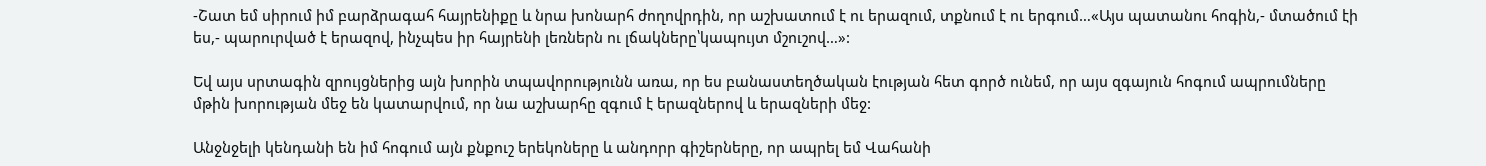-Շատ եմ սիրում իմ բարձրագահ հայրենիքը և նրա խոնարհ ժողովրդին, որ աշխատում է ու երազում, տքնում է ու երգում…«Այս պատանու հոգին,- մտածում էի ես,- պարուրված է երազով, ինչպես իր հայրենի լեռներն ու լճակները՝կապույտ մշուշով…»:

Եվ այս սրտագին զրույցներից այն խորին տպավորությունն առա, որ ես բանաստեղծական էության հետ գործ ունեմ, որ այս զգայուն հոգում ապրումները մթին խորության մեջ են կատարվում, որ նա աշխարհը զգում է երազներով և երազների մեջ:

Անջնջելի կենդանի են իմ հոգում այն քնքուշ երեկոները և անդորր գիշերները, որ ապրել եմ Վահանի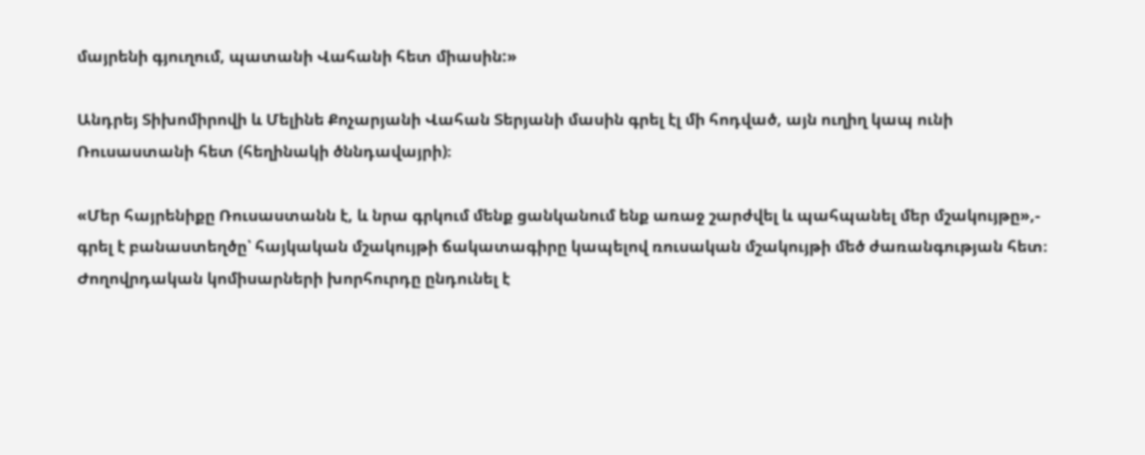մայրենի գյուղում, պատանի Վահանի հետ միասին:»

Անդրեյ Տիխոմիրովի և Մելինե Քոչարյանի Վահան Տերյանի մասին գրել էլ մի հոդված, այն ուղիղ կապ ունի Ռուսաստանի հետ (հեղինակի ծննդավայրի)։

«Մեր հայրենիքը Ռուսաստանն է, և նրա գրկում մենք ցանկանում ենք առաջ շարժվել և պահպանել մեր մշակույթը»,- գրել է բանաստեղծը՝ հայկական մշակույթի ճակատագիրը կապելով ռուսական մշակույթի մեծ ժառանգության հետ։ Ժողովրդական կոմիսարների խորհուրդը ընդունել է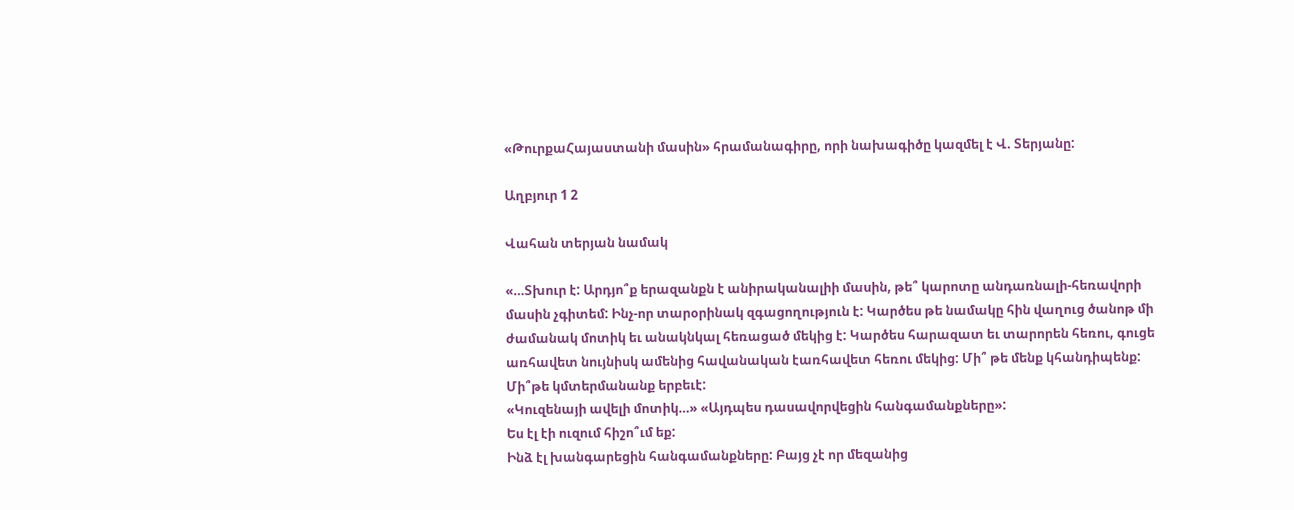«ԹուրքաՀայաստանի մասին» հրամանագիրը, որի նախագիծը կազմել է Վ. Տերյանը:

Աղբյուր 1 2

Վահան տերյան նամակ

«…Տխուր է: Արդյո՞ք երազանքն է անիրականալիի մասին, թե՞ կարոտը անդառնալի-հեռավորի մասին չգիտեմ: Ինչ-որ տարօրինակ զգացողություն է: Կարծես թե նամակը հին վաղուց ծանոթ մի ժամանակ մոտիկ եւ անակնկալ հեռացած մեկից է: Կարծես հարազատ եւ տարորեն հեռու, գուցե առհավետ նույնիսկ ամենից հավանական էառհավետ հեռու մեկից: Մի՞ թե մենք կհանդիպենք: Մի՞թե կմտերմանանք երբեւէ:
«Կուզենայի ավելի մոտիկ…» «Այդպես դասավորվեցին հանգամանքները»:
Ես էլ էի ուզում հիշո՞ւմ եք:
Ինձ էլ խանգարեցին հանգամանքները: Բայց չէ որ մեզանից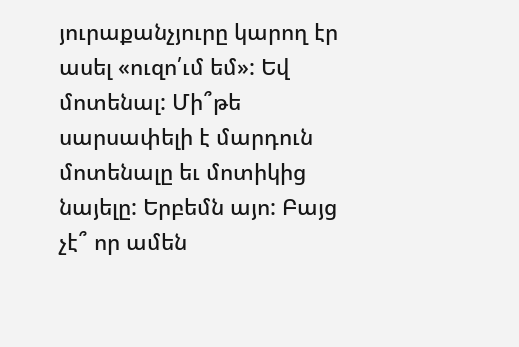յուրաքանչյուրը կարող էր ասել «ուզո՛ւմ եմ»: Եվ մոտենալ: Մի՞թե սարսափելի է մարդուն մոտենալը եւ մոտիկից նայելը: Երբեմն այո: Բայց չէ՞ որ ամեն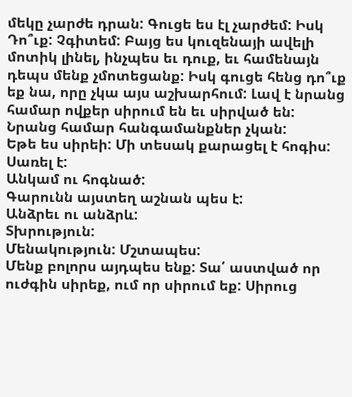մեկը չարժե դրան: Գուցե ես էլ չարժեմ: Իսկ Դո՞ւք: Չգիտեմ: Բայց ես կուզենայի ավելի մոտիկ լինել, ինչպես եւ դուք, եւ համենայն դեպս մենք չմոտեցանք: Իսկ գուցե հենց դո՞ւք եք նա, որը չկա այս աշխարհում: Լավ է նրանց համար ովքեր սիրում են եւ սիրված են: Նրանց համար հանգամանքներ չկան:
Եթե ես սիրեի: Մի տեսակ քարացել է հոգիս: Սառել է:
Անկամ ու հոգնած:
Գարունն այստեղ աշնան պես է:
Անձրեւ ու անձրև:
Տխրություն:
Մենակություն: Մշտապես:
Մենք բոլորս այդպես ենք: Տա՛ աստված որ ուժգին սիրեք, ում որ սիրում եք: Սիրուց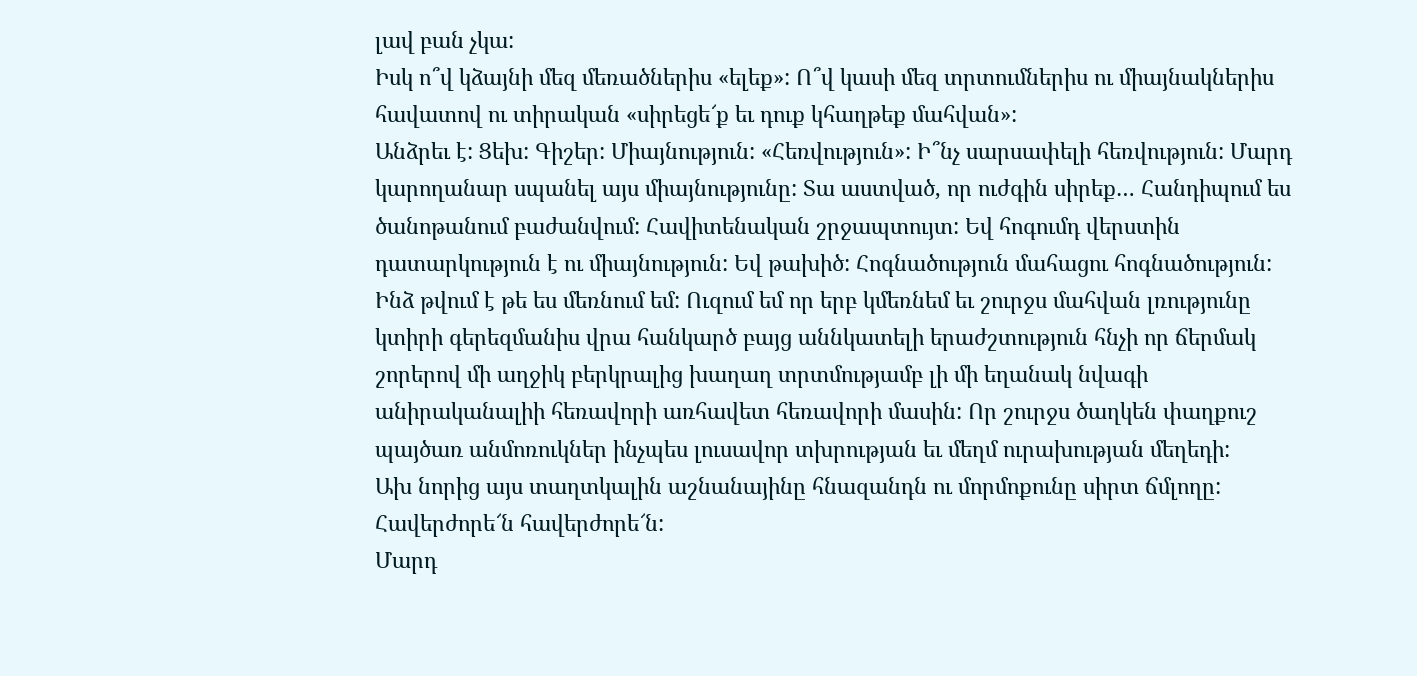լավ բան չկա:
Իսկ ո՞վ կձայնի մեզ մեռածներիս «ելեք»: Ո՞վ կասի մեզ տրտումներիս ու միայնակներիս հավատով ու տիրական «սիրեցե՜ք եւ դուք կհաղթեք մահվան»:
Անձրեւ է: Ցեխ: Գիշեր: Միայնություն: «Հեռվություն»: Ի՞նչ սարսափելի հեռվություն: Մարդ կարողանար սպանել այս միայնությունը: Տա աստված, որ ուժգին սիրեք… Հանդիպում ես ծանոթանում բաժանվում: Հավիտենական շրջապտույտ: Եվ հոգումդ վերստին դատարկություն է ու միայնություն: Եվ թախիծ: Հոգնածություն մահացու հոգնածություն: Ինձ թվում է թե ես մեռնում եմ: Ուզում եմ որ երբ կմեռնեմ եւ շուրջս մահվան լռությունը կտիրի գերեզմանիս վրա հանկարծ բայց աննկատելի երաժշտություն հնչի որ ճերմակ շորերով մի աղջիկ բերկրալից խաղաղ տրտմությամբ լի մի եղանակ նվագի անիրականալիի հեռավորի առհավետ հեռավորի մասին: Որ շուրջս ծաղկեն փաղքուշ պայծառ անմոռուկներ ինչպես լուսավոր տխրության եւ մեղմ ուրախության մեղեդի:
Ախ նորից այս տաղտկալին աշնանայինը հնազանդն ու մորմոքունը սիրտ ճմլողը: Հավերժորե՜ն հավերժորե՜ն:
Մարդ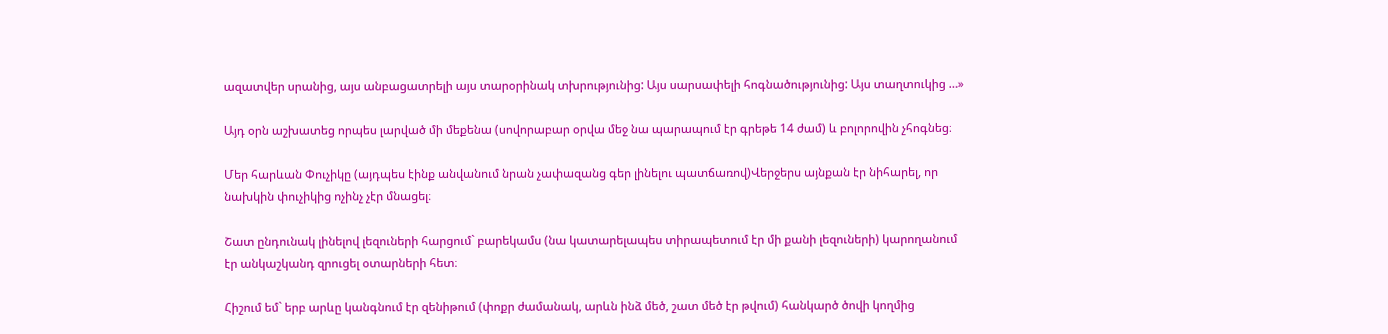ազատվեր սրանից, այս անբացատրելի այս տարօրինակ տխրությունից: Այս սարսափելի հոգնածությունից: Այս տաղտուկից …»

Այդ օրն աշխատեց որպես լարված մի մեքենա (սովորաբար օրվա մեջ նա պարապում էր գրեթե 14 ժամ) և բոլորովին չհոգնեց։

Մեր հարևան Փուչիկը (այդպես էինք անվանում նրան չափազանց գեր լինելու պատճառով)Վերջերս այնքան էր նիհարել, որ նախկին փուչիկից ոչինչ չէր մնացել։

Շատ ընդունակ լինելով լեզուների հարցում` բարեկամս (նա կատարելապես տիրապետում էր մի քանի լեզուների) կարողանում էր անկաշկանդ զրուցել օտարների հետ։

Հիշում եմ` երբ արևը կանգնում էր զենիթում (փոքր ժամանակ, արևն ինձ մեծ, շատ մեծ էր թվում) հանկարծ ծովի կողմից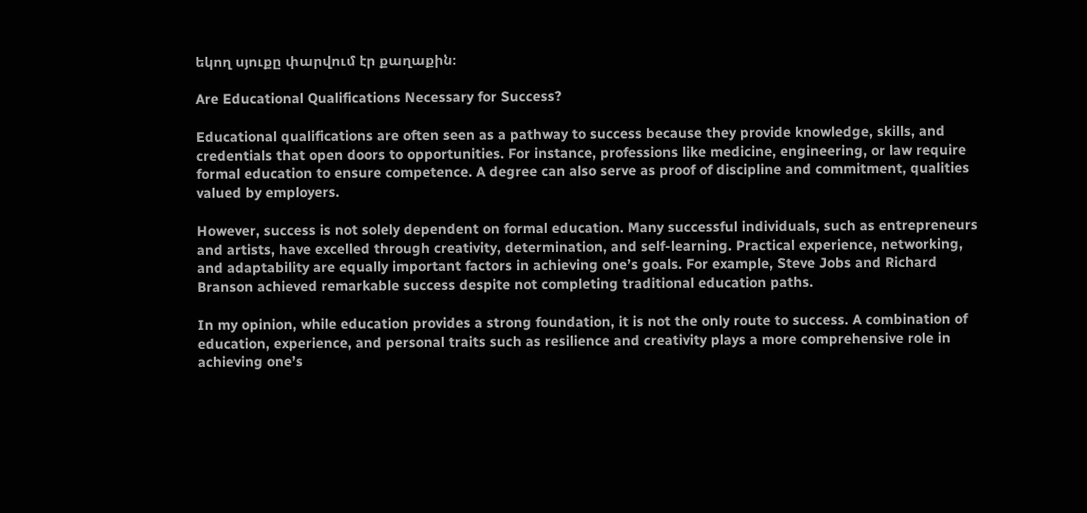եկող սյուքը փարվում էր քաղաքին։

Are Educational Qualifications Necessary for Success?

Educational qualifications are often seen as a pathway to success because they provide knowledge, skills, and credentials that open doors to opportunities. For instance, professions like medicine, engineering, or law require formal education to ensure competence. A degree can also serve as proof of discipline and commitment, qualities valued by employers.

However, success is not solely dependent on formal education. Many successful individuals, such as entrepreneurs and artists, have excelled through creativity, determination, and self-learning. Practical experience, networking, and adaptability are equally important factors in achieving one’s goals. For example, Steve Jobs and Richard Branson achieved remarkable success despite not completing traditional education paths.

In my opinion, while education provides a strong foundation, it is not the only route to success. A combination of education, experience, and personal traits such as resilience and creativity plays a more comprehensive role in achieving one’s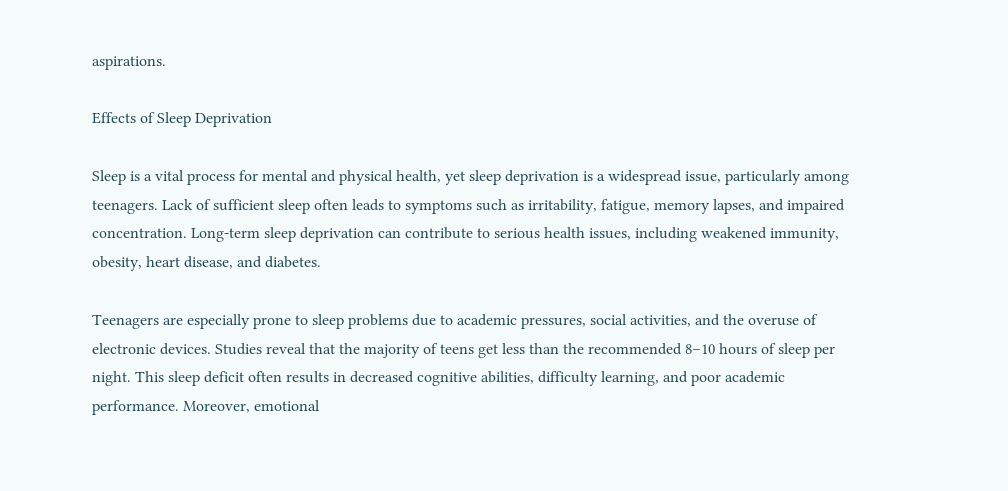aspirations.

Effects of Sleep Deprivation

Sleep is a vital process for mental and physical health, yet sleep deprivation is a widespread issue, particularly among teenagers. Lack of sufficient sleep often leads to symptoms such as irritability, fatigue, memory lapses, and impaired concentration. Long-term sleep deprivation can contribute to serious health issues, including weakened immunity, obesity, heart disease, and diabetes.

Teenagers are especially prone to sleep problems due to academic pressures, social activities, and the overuse of electronic devices. Studies reveal that the majority of teens get less than the recommended 8–10 hours of sleep per night. This sleep deficit often results in decreased cognitive abilities, difficulty learning, and poor academic performance. Moreover, emotional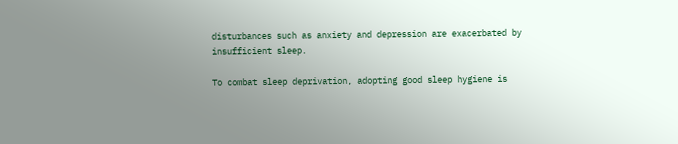disturbances such as anxiety and depression are exacerbated by insufficient sleep.

To combat sleep deprivation, adopting good sleep hygiene is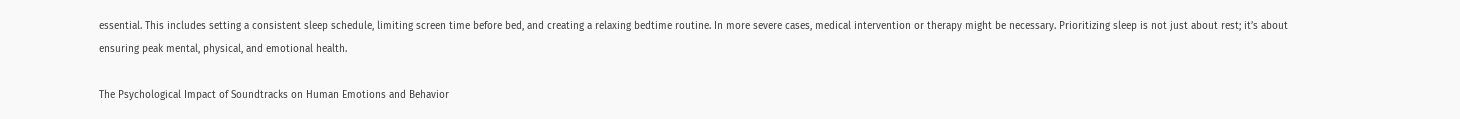essential. This includes setting a consistent sleep schedule, limiting screen time before bed, and creating a relaxing bedtime routine. In more severe cases, medical intervention or therapy might be necessary. Prioritizing sleep is not just about rest; it’s about ensuring peak mental, physical, and emotional health.

The Psychological Impact of Soundtracks on Human Emotions and Behavior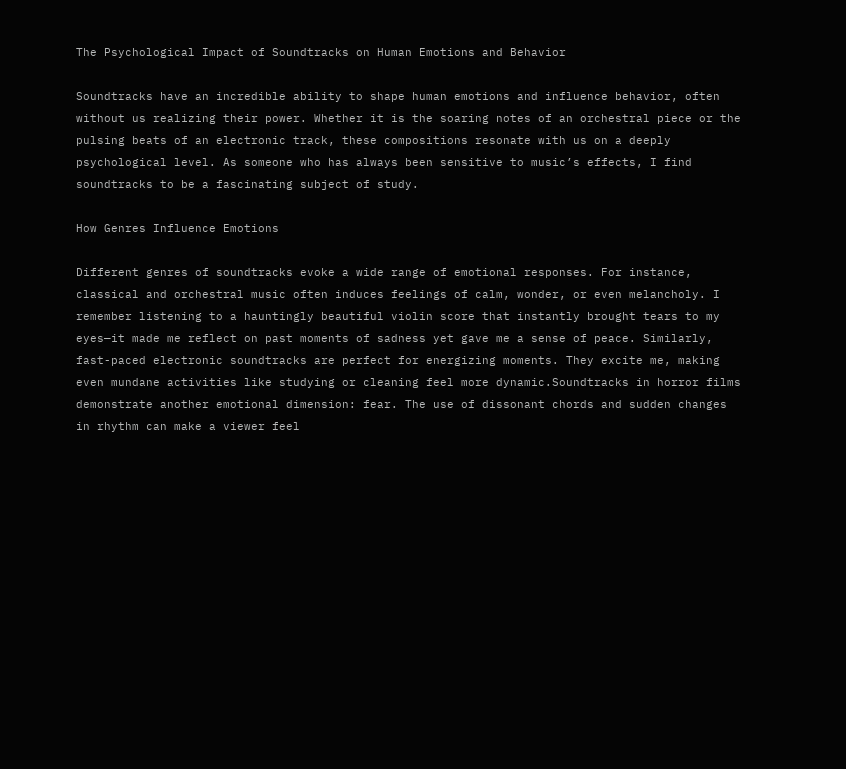The Psychological Impact of Soundtracks on Human Emotions and Behavior

Soundtracks have an incredible ability to shape human emotions and influence behavior, often without us realizing their power. Whether it is the soaring notes of an orchestral piece or the pulsing beats of an electronic track, these compositions resonate with us on a deeply psychological level. As someone who has always been sensitive to music’s effects, I find soundtracks to be a fascinating subject of study.

How Genres Influence Emotions

Different genres of soundtracks evoke a wide range of emotional responses. For instance, classical and orchestral music often induces feelings of calm, wonder, or even melancholy. I remember listening to a hauntingly beautiful violin score that instantly brought tears to my eyes—it made me reflect on past moments of sadness yet gave me a sense of peace. Similarly, fast-paced electronic soundtracks are perfect for energizing moments. They excite me, making even mundane activities like studying or cleaning feel more dynamic.Soundtracks in horror films demonstrate another emotional dimension: fear. The use of dissonant chords and sudden changes in rhythm can make a viewer feel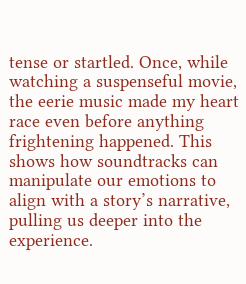tense or startled. Once, while watching a suspenseful movie, the eerie music made my heart race even before anything frightening happened. This shows how soundtracks can manipulate our emotions to align with a story’s narrative, pulling us deeper into the experience.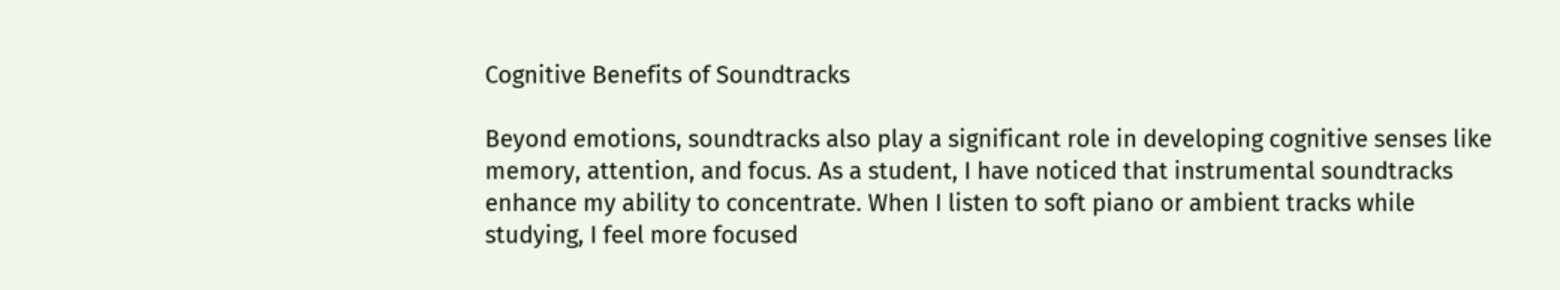Cognitive Benefits of Soundtracks

Beyond emotions, soundtracks also play a significant role in developing cognitive senses like memory, attention, and focus. As a student, I have noticed that instrumental soundtracks enhance my ability to concentrate. When I listen to soft piano or ambient tracks while studying, I feel more focused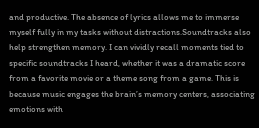and productive. The absence of lyrics allows me to immerse myself fully in my tasks without distractions.Soundtracks also help strengthen memory. I can vividly recall moments tied to specific soundtracks I heard, whether it was a dramatic score from a favorite movie or a theme song from a game. This is because music engages the brain’s memory centers, associating emotions with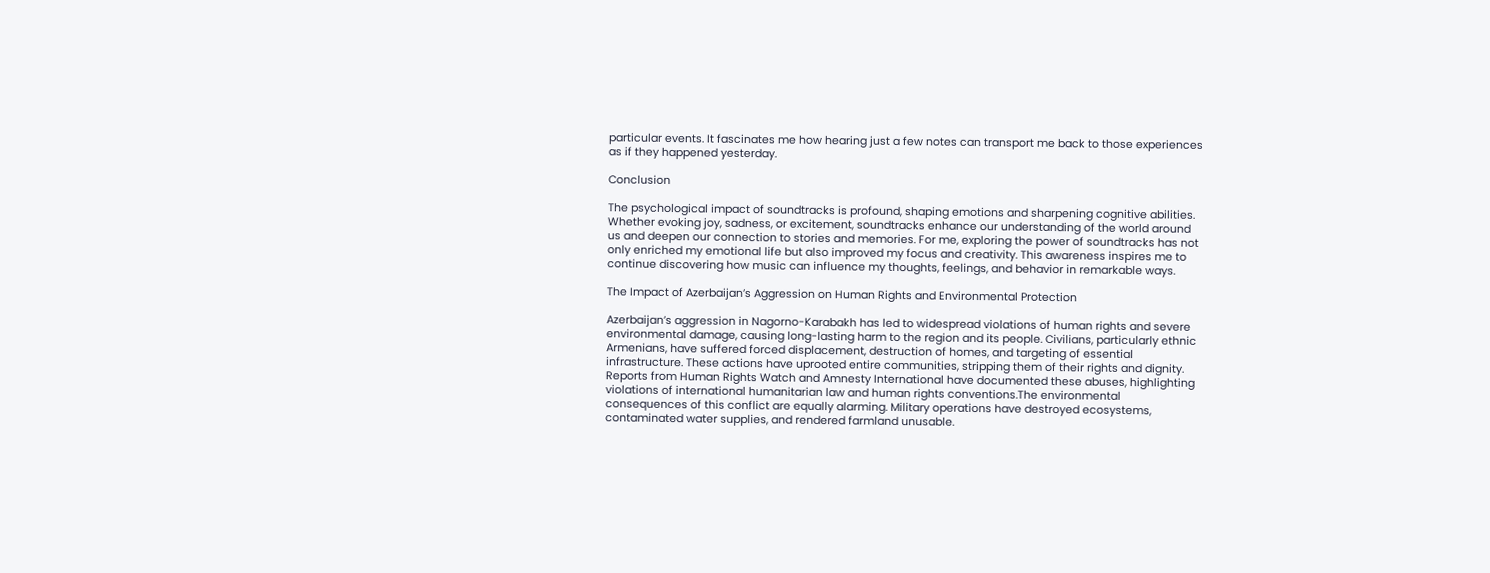particular events. It fascinates me how hearing just a few notes can transport me back to those experiences as if they happened yesterday.

Conclusion

The psychological impact of soundtracks is profound, shaping emotions and sharpening cognitive abilities. Whether evoking joy, sadness, or excitement, soundtracks enhance our understanding of the world around us and deepen our connection to stories and memories. For me, exploring the power of soundtracks has not only enriched my emotional life but also improved my focus and creativity. This awareness inspires me to continue discovering how music can influence my thoughts, feelings, and behavior in remarkable ways.

The Impact of Azerbaijan’s Aggression on Human Rights and Environmental Protection

Azerbaijan’s aggression in Nagorno-Karabakh has led to widespread violations of human rights and severe environmental damage, causing long-lasting harm to the region and its people. Civilians, particularly ethnic Armenians, have suffered forced displacement, destruction of homes, and targeting of essential infrastructure. These actions have uprooted entire communities, stripping them of their rights and dignity. Reports from Human Rights Watch and Amnesty International have documented these abuses, highlighting violations of international humanitarian law and human rights conventions.The environmental consequences of this conflict are equally alarming. Military operations have destroyed ecosystems, contaminated water supplies, and rendered farmland unusable.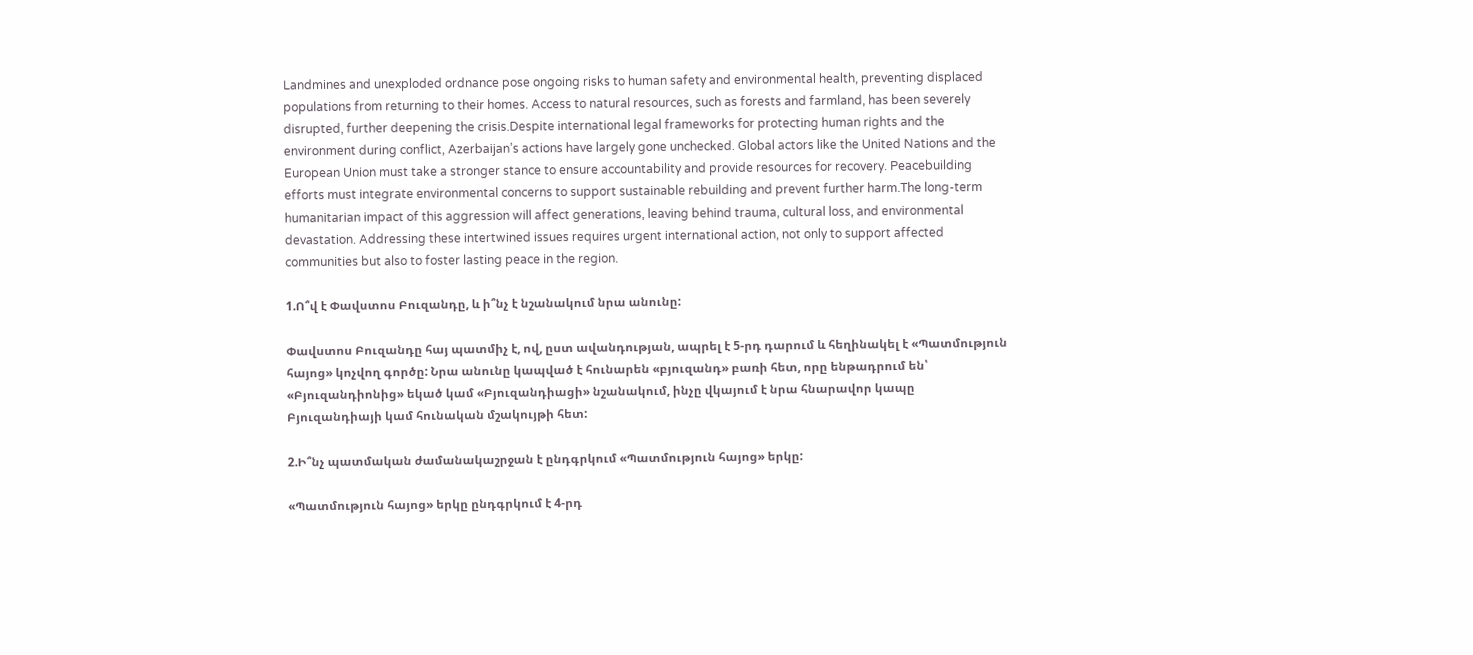Landmines and unexploded ordnance pose ongoing risks to human safety and environmental health, preventing displaced populations from returning to their homes. Access to natural resources, such as forests and farmland, has been severely disrupted, further deepening the crisis.Despite international legal frameworks for protecting human rights and the environment during conflict, Azerbaijan’s actions have largely gone unchecked. Global actors like the United Nations and the European Union must take a stronger stance to ensure accountability and provide resources for recovery. Peacebuilding efforts must integrate environmental concerns to support sustainable rebuilding and prevent further harm.The long-term humanitarian impact of this aggression will affect generations, leaving behind trauma, cultural loss, and environmental devastation. Addressing these intertwined issues requires urgent international action, not only to support affected communities but also to foster lasting peace in the region.

1.Ո՞վ է Փավստոս Բուզանդը, և ի՞նչ է նշանակում նրա անունը:

Փավստոս Բուզանդը հայ պատմիչ է, ով, ըստ ավանդության, ապրել է 5-րդ դարում և հեղինակել է «Պատմություն հայոց» կոչվող գործը: Նրա անունը կապված է հունարեն «բյուզանդ» բառի հետ, որը ենթադրում են՝ «Բյուզանդիոնից» եկած կամ «Բյուզանդիացի» նշանակում, ինչը վկայում է նրա հնարավոր կապը Բյուզանդիայի կամ հունական մշակույթի հետ:

2.Ի՞նչ պատմական ժամանակաշրջան է ընդգրկում «Պատմություն հայոց» երկը:

«Պատմություն հայոց» երկը ընդգրկում է 4-րդ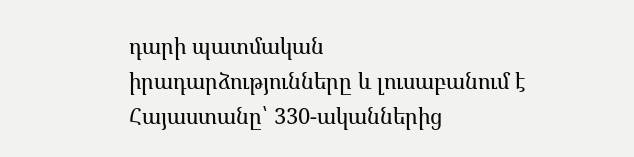դարի պատմական իրադարձությունները և լուսաբանում է Հայաստանը՝ 330-ականներից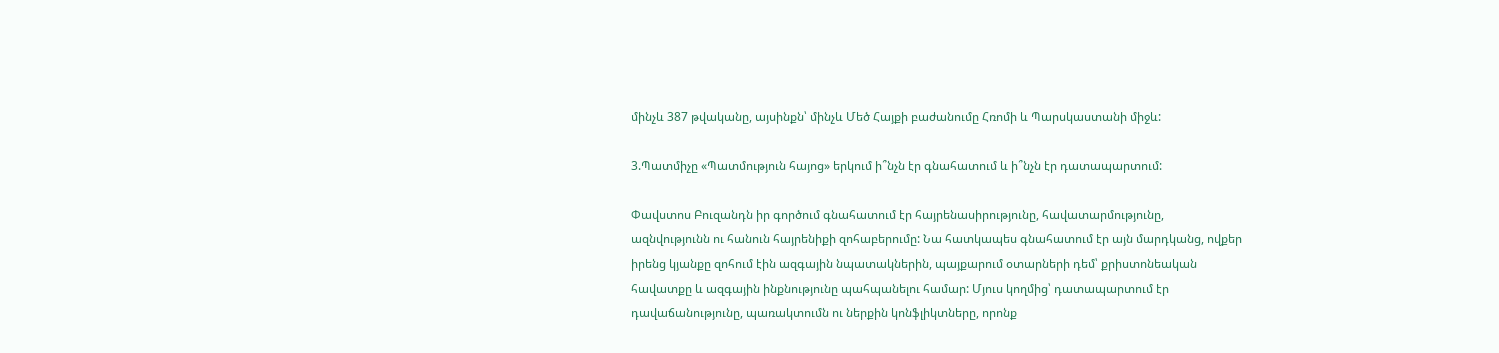մինչև 387 թվականը, այսինքն՝ մինչև Մեծ Հայքի բաժանումը Հռոմի և Պարսկաստանի միջև:

3.Պատմիչը «Պատմություն հայոց» երկում ի՞նչն էր գնահատում և ի՞նչն էր դատապարտում:

Փավստոս Բուզանդն իր գործում գնահատում էր հայրենասիրությունը, հավատարմությունը, ազնվությունն ու հանուն հայրենիքի զոհաբերումը: Նա հատկապես գնահատում էր այն մարդկանց, ովքեր իրենց կյանքը զոհում էին ազգային նպատակներին, պայքարում օտարների դեմ՝ քրիստոնեական հավատքը և ազգային ինքնությունը պահպանելու համար: Մյուս կողմից՝ դատապարտում էր դավաճանությունը, պառակտումն ու ներքին կոնֆլիկտները, որոնք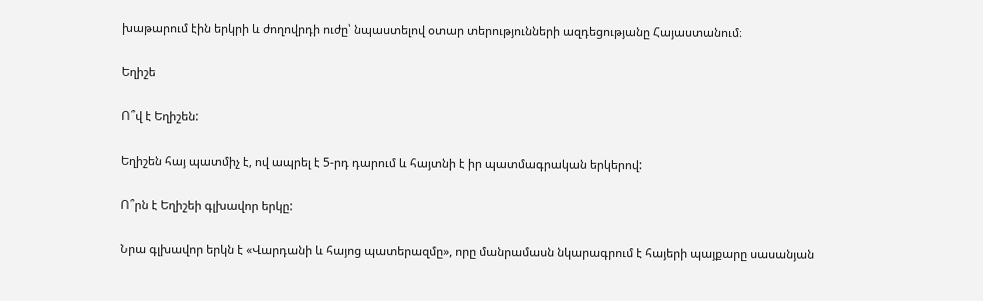խաթարում էին երկրի և ժողովրդի ուժը՝ նպաստելով օտար տերությունների ազդեցությանը Հայաստանում։

Եղիշե

Ո՞վ է Եղիշեն:

Եղիշեն հայ պատմիչ է, ով ապրել է 5-րդ դարում և հայտնի է իր պատմագրական երկերով:

Ո՞րն է Եղիշեի գլխավոր երկը:

Նրա գլխավոր երկն է «Վարդանի և հայոց պատերազմը», որը մանրամասն նկարագրում է հայերի պայքարը սասանյան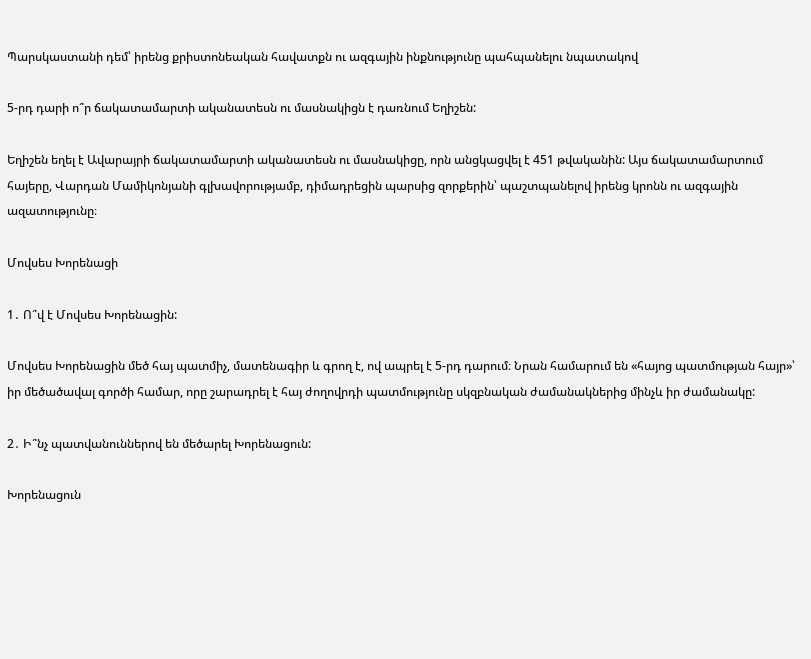Պարսկաստանի դեմ՝ իրենց քրիստոնեական հավատքն ու ազգային ինքնությունը պահպանելու նպատակով

5-րդ դարի ո՞ր ճակատամարտի ականատեսն ու մասնակիցն է դառնում Եղիշեն:

Եղիշեն եղել է Ավարայրի ճակատամարտի ականատեսն ու մասնակիցը, որն անցկացվել է 451 թվականին: Այս ճակատամարտում հայերը, Վարդան Մամիկոնյանի գլխավորությամբ, դիմադրեցին պարսից զորքերին՝ պաշտպանելով իրենց կրոնն ու ազգային ազատությունը։

Մովսես Խորենացի

1․ Ո՞վ է Մովսես Խորենացին:

Մովսես Խորենացին մեծ հայ պատմիչ, մատենագիր և գրող է, ով ապրել է 5-րդ դարում։ Նրան համարում են «հայոց պատմության հայր»՝ իր մեծածավալ գործի համար, որը շարադրել է հայ ժողովրդի պատմությունը սկզբնական ժամանակներից մինչև իր ժամանակը:

2․ Ի՞նչ պատվանուններով են մեծարել Խորենացուն:

Խորենացուն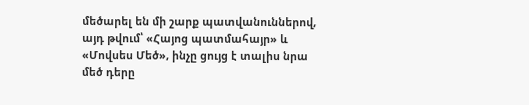մեծարել են մի շարք պատվանուններով, այդ թվում՝ «Հայոց պատմահայր» և «Մովսես Մեծ», ինչը ցույց է տալիս նրա մեծ դերը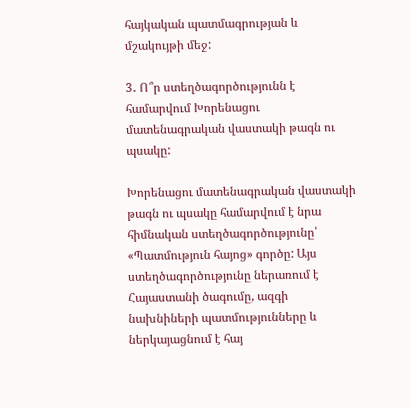հայկական պատմագրության և մշակույթի մեջ:

3․ Ո՞ր ստեղծագործությունն է համարվում Խորենացու մատենագրական վաստակի թագն ու պսակը:

Խորենացու մատենագրական վաստակի թագն ու պսակը համարվում է նրա հիմնական ստեղծագործությունը՝ «Պատմություն հայոց» գործը: Այս ստեղծագործությունը ներառում է Հայաստանի ծագումը, ազգի նախնիների պատմությունները և ներկայացնում է հայ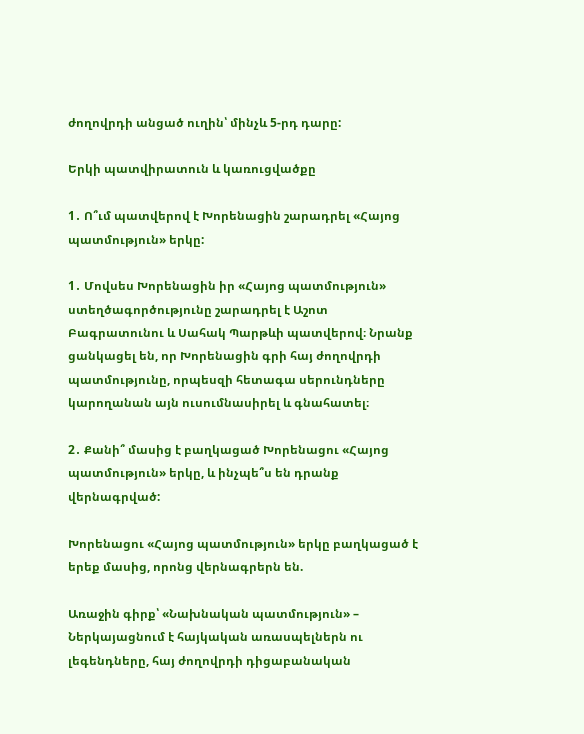ժողովրդի անցած ուղին՝ մինչև 5-րդ դարը:

Երկի պատվիրատուն և կառուցվածքը

1․ Ո՞ւմ պատվերով է Խորենացին շարադրել «Հայոց պատմություն» երկը:

1․ Մովսես Խորենացին իր «Հայոց պատմություն» ստեղծագործությունը շարադրել է Աշոտ Բագրատունու և Սահակ Պարթևի պատվերով։ Նրանք ցանկացել են, որ Խորենացին գրի հայ ժողովրդի պատմությունը, որպեսզի հետագա սերունդները կարողանան այն ուսումնասիրել և գնահատել։

2․ Քանի՞ մասից է բաղկացած Խորենացու «Հայոց պատմություն» երկը, և ինչպե՞ս են դրանք վերնագրված:

Խորենացու «Հայոց պատմություն» երկը բաղկացած է երեք մասից, որոնց վերնագրերն են.

Առաջին գիրք՝ «Նախնական պատմություն» – Ներկայացնում է հայկական առասպելներն ու լեգենդները, հայ ժողովրդի դիցաբանական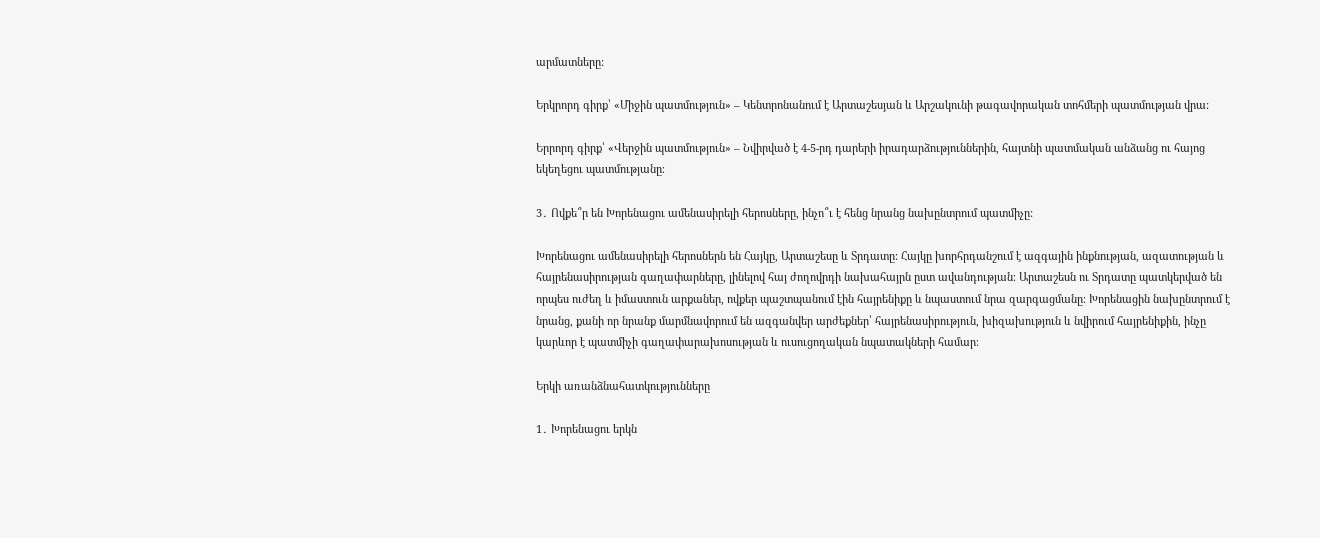արմատները:

Երկրորդ գիրք՝ «Միջին պատմություն» – Կենտրոնանում է Արտաշեսյան և Արշակունի թագավորական տոհմերի պատմության վրա:

Երրորդ գիրք՝ «Վերջին պատմություն» – Նվիրված է 4-5-րդ դարերի իրադարձություններին, հայտնի պատմական անձանց ու հայոց եկեղեցու պատմությանը։

3․ Ովքե՞ր են Խորենացու ամենասիրելի հերոսները, ինչո՞ւ է հենց նրանց նախընտրում պատմիչը:

Խորենացու ամենասիրելի հերոսներն են Հայկը, Արտաշեսը և Տրդատը: Հայկը խորհրդանշում է ազգային ինքնության, ազատության և հայրենասիրության գաղափարները, լինելով հայ ժողովրդի նախահայրն ըստ ավանդության։ Արտաշեսն ու Տրդատը պատկերված են որպես ուժեղ և իմաստուն արքաներ, ովքեր պաշտպանում էին հայրենիքը և նպաստում նրա զարգացմանը։ Խորենացին նախընտրում է նրանց, քանի որ նրանք մարմնավորում են ազգանվեր արժեքներ՝ հայրենասիրություն, խիզախություն և նվիրում հայրենիքին, ինչը կարևոր է պատմիչի գաղափարախոսության և ուսուցողական նպատակների համար։

Երկի առանձնահատկությունները

1․ Խորենացու երկն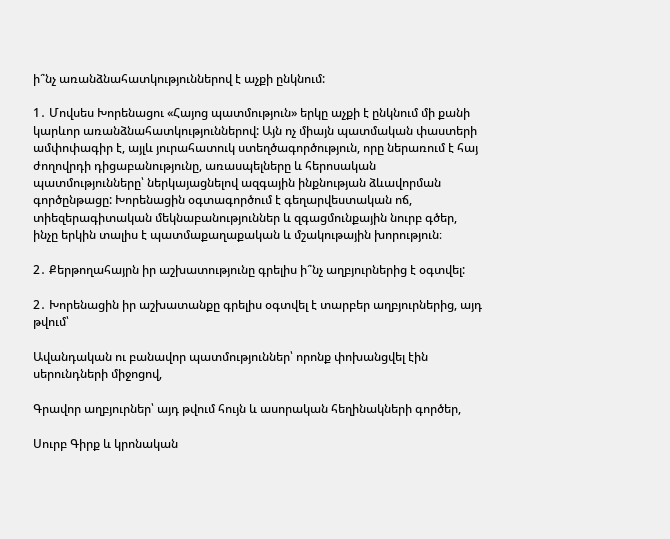ի՞նչ առանձնահատկություններով է աչքի ընկնում:

1․ Մովսես Խորենացու «Հայոց պատմություն» երկը աչքի է ընկնում մի քանի կարևոր առանձնահատկություններով: Այն ոչ միայն պատմական փաստերի ամփոփագիր է, այլև յուրահատուկ ստեղծագործություն, որը ներառում է հայ ժողովրդի դիցաբանությունը, առասպելները և հերոսական պատմությունները՝ ներկայացնելով ազգային ինքնության ձևավորման գործընթացը: Խորենացին օգտագործում է գեղարվեստական ոճ, տիեզերագիտական մեկնաբանություններ և զգացմունքային նուրբ գծեր, ինչը երկին տալիս է պատմաքաղաքական և մշակութային խորություն։

2․ Քերթողահայրն իր աշխատությունը գրելիս ի՞նչ աղբյուրներից է օգտվել:

2․ Խորենացին իր աշխատանքը գրելիս օգտվել է տարբեր աղբյուրներից, այդ թվում՝

Ավանդական ու բանավոր պատմություններ՝ որոնք փոխանցվել էին սերունդների միջոցով,

Գրավոր աղբյուրներ՝ այդ թվում հույն և ասորական հեղինակների գործեր,

Սուրբ Գիրք և կրոնական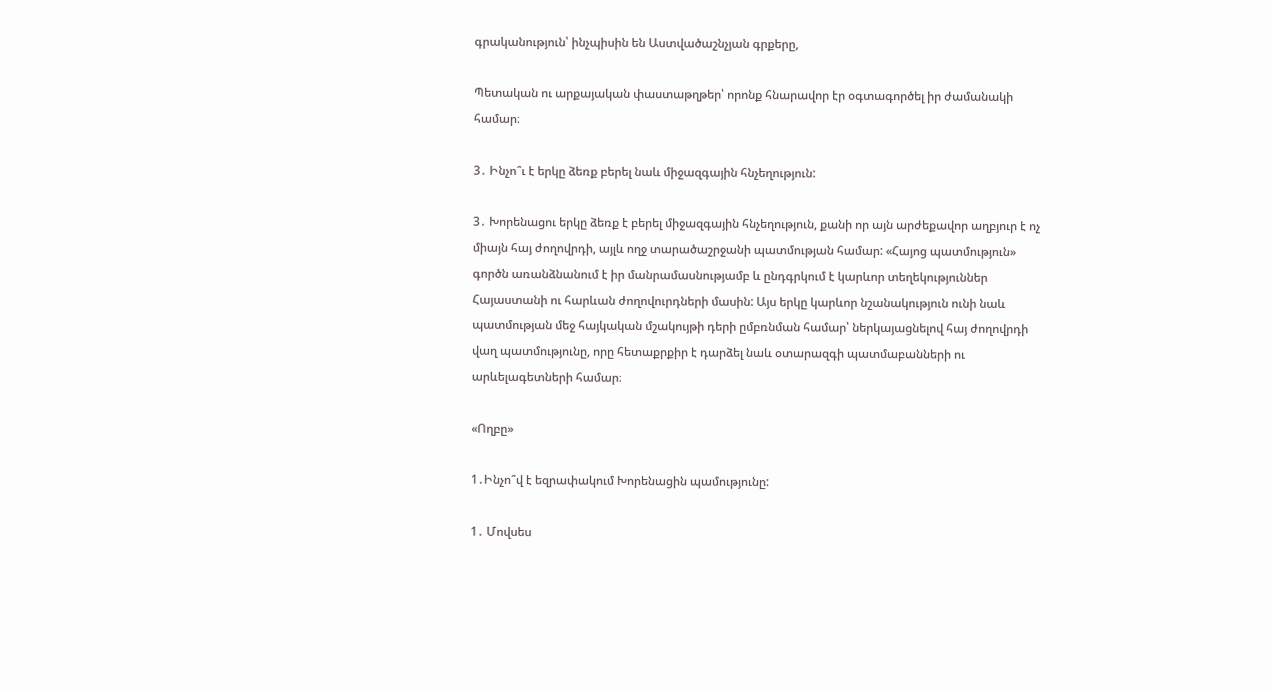գրականություն՝ ինչպիսին են Աստվածաշնչյան գրքերը,

Պետական ու արքայական փաստաթղթեր՝ որոնք հնարավոր էր օգտագործել իր ժամանակի համար։

3․ Ինչո՞ւ է երկը ձեռք բերել նաև միջազգային հնչեղություն:

3․ Խորենացու երկը ձեռք է բերել միջազգային հնչեղություն, քանի որ այն արժեքավոր աղբյուր է ոչ միայն հայ ժողովրդի, այլև ողջ տարածաշրջանի պատմության համար: «Հայոց պատմություն» գործն առանձնանում է իր մանրամասնությամբ և ընդգրկում է կարևոր տեղեկություններ Հայաստանի ու հարևան ժողովուրդների մասին: Այս երկը կարևոր նշանակություն ունի նաև պատմության մեջ հայկական մշակույթի դերի ըմբռնման համար՝ ներկայացնելով հայ ժողովրդի վաղ պատմությունը, որը հետաքրքիր է դարձել նաև օտարազգի պատմաբանների ու արևելագետների համար։

«Ողբը»

1․Ինչո՞վ է եզրափակում Խորենացին պամությունը:

1․ Մովսես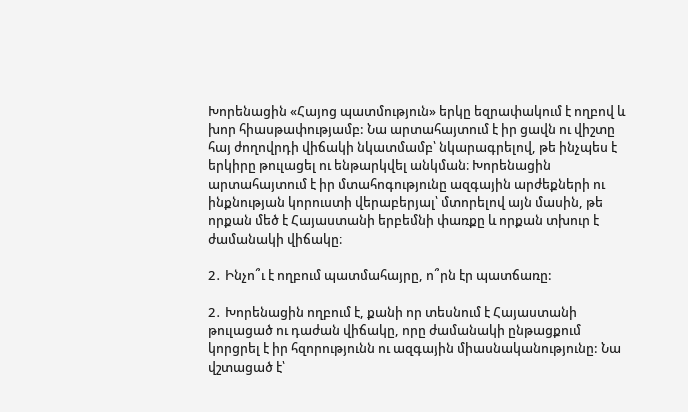Խորենացին «Հայոց պատմություն» երկը եզրափակում է ողբով և խոր հիասթափությամբ: Նա արտահայտում է իր ցավն ու վիշտը հայ ժողովրդի վիճակի նկատմամբ՝ նկարագրելով, թե ինչպես է երկիրը թուլացել ու ենթարկվել անկման։ Խորենացին արտահայտում է իր մտահոգությունը ազգային արժեքների ու ինքնության կորուստի վերաբերյալ՝ մտորելով այն մասին, թե որքան մեծ է Հայաստանի երբեմնի փառքը և որքան տխուր է ժամանակի վիճակը։

2․ Ինչո՞ւ է ողբում պատմահայրը, ո՞րն էր պատճառը:

2․ Խորենացին ողբում է, քանի որ տեսնում է Հայաստանի թուլացած ու դաժան վիճակը, որը ժամանակի ընթացքում կորցրել է իր հզորությունն ու ազգային միասնականությունը: Նա վշտացած է՝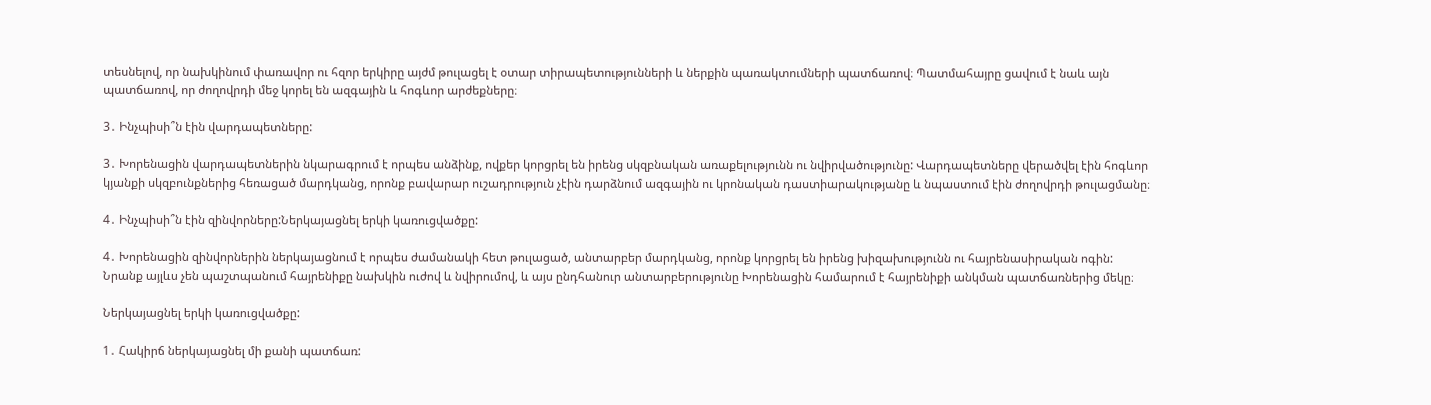տեսնելով, որ նախկինում փառավոր ու հզոր երկիրը այժմ թուլացել է օտար տիրապետությունների և ներքին պառակտումների պատճառով։ Պատմահայրը ցավում է նաև այն պատճառով, որ ժողովրդի մեջ կորել են ազգային և հոգևոր արժեքները։

3․ Ինչպիսի՞ն էին վարդապետները:

3․ Խորենացին վարդապետներին նկարագրում է որպես անձինք, ովքեր կորցրել են իրենց սկզբնական առաքելությունն ու նվիրվածությունը: Վարդապետները վերածվել էին հոգևոր կյանքի սկզբունքներից հեռացած մարդկանց, որոնք բավարար ուշադրություն չէին դարձնում ազգային ու կրոնական դաստիարակությանը և նպաստում էին ժողովրդի թուլացմանը։

4․ Ինչպիսի՞ն էին զինվորները:Ներկայացնել երկի կառուցվածքը:

4․ Խորենացին զինվորներին ներկայացնում է որպես ժամանակի հետ թուլացած, անտարբեր մարդկանց, որոնք կորցրել են իրենց խիզախությունն ու հայրենասիրական ոգին: Նրանք այլևս չեն պաշտպանում հայրենիքը նախկին ուժով և նվիրումով, և այս ընդհանուր անտարբերությունը Խորենացին համարում է հայրենիքի անկման պատճառներից մեկը։

Ներկայացնել երկի կառուցվածքը:

1․ Հակիրճ ներկայացնել մի քանի պատճառ: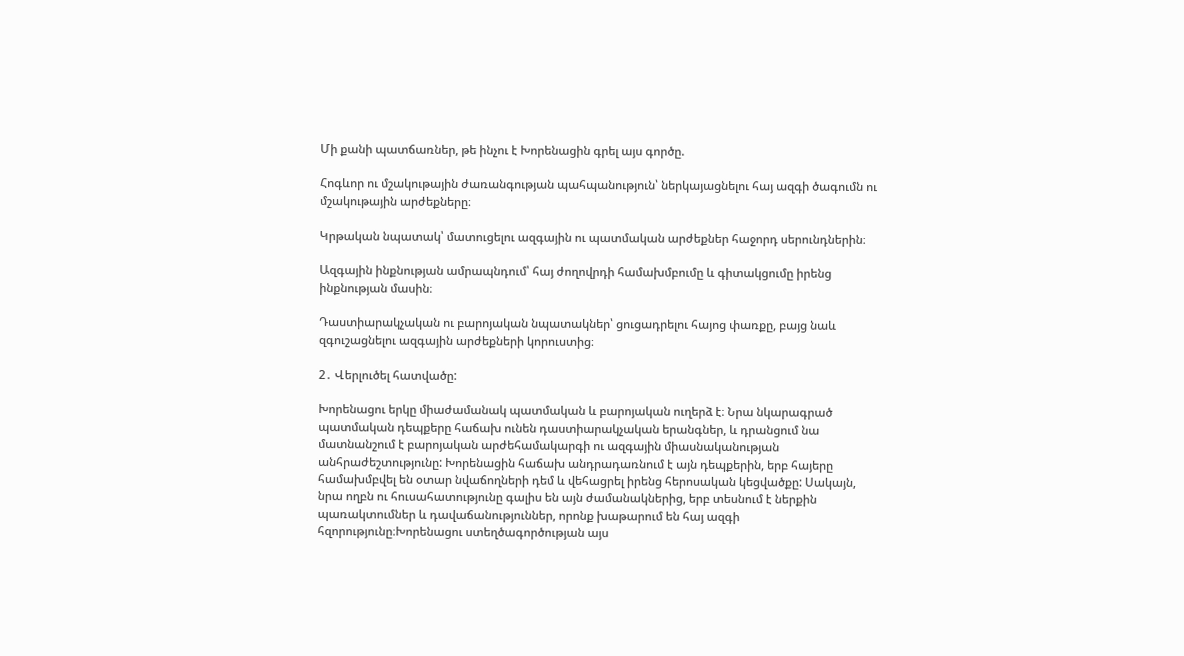Մի քանի պատճառներ, թե ինչու է Խորենացին գրել այս գործը.

Հոգևոր ու մշակութային ժառանգության պահպանություն՝ ներկայացնելու հայ ազգի ծագումն ու մշակութային արժեքները։

Կրթական նպատակ՝ մատուցելու ազգային ու պատմական արժեքներ հաջորդ սերունդներին։

Ազգային ինքնության ամրապնդում՝ հայ ժողովրդի համախմբումը և գիտակցումը իրենց ինքնության մասին։

Դաստիարակչական ու բարոյական նպատակներ՝ ցուցադրելու հայոց փառքը, բայց նաև զգուշացնելու ազգային արժեքների կորուստից։

2․ Վերլուծել հատվածը:

Խորենացու երկը միաժամանակ պատմական և բարոյական ուղերձ է։ Նրա նկարագրած պատմական դեպքերը հաճախ ունեն դաստիարակչական երանգներ, և դրանցում նա մատնանշում է բարոյական արժեհամակարգի ու ազգային միասնականության անհրաժեշտությունը: Խորենացին հաճախ անդրադառնում է այն դեպքերին, երբ հայերը համախմբվել են օտար նվաճողների դեմ և վեհացրել իրենց հերոսական կեցվածքը: Սակայն, նրա ողբն ու հուսահատությունը գալիս են այն ժամանակներից, երբ տեսնում է ներքին պառակտումներ և դավաճանություններ, որոնք խաթարում են հայ ազգի հզորությունը։Խորենացու ստեղծագործության այս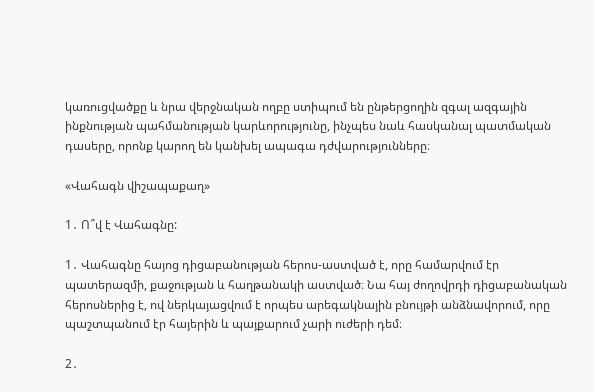կառուցվածքը և նրա վերջնական ողբը ստիպում են ընթերցողին զգալ ազգային ինքնության պահմանության կարևորությունը, ինչպես նաև հասկանալ պատմական դասերը, որոնք կարող են կանխել ապագա դժվարությունները։

«Վահագն վիշապաքաղ»

1․ Ո՞վ է Վահագնը:

1․ Վահագնը հայոց դիցաբանության հերոս-աստված է, որը համարվում էր պատերազմի, քաջության և հաղթանակի աստված։ Նա հայ ժողովրդի դիցաբանական հերոսներից է, ով ներկայացվում է որպես արեգակնային բնույթի անձնավորում, որը պաշտպանում էր հայերին և պայքարում չարի ուժերի դեմ։

2․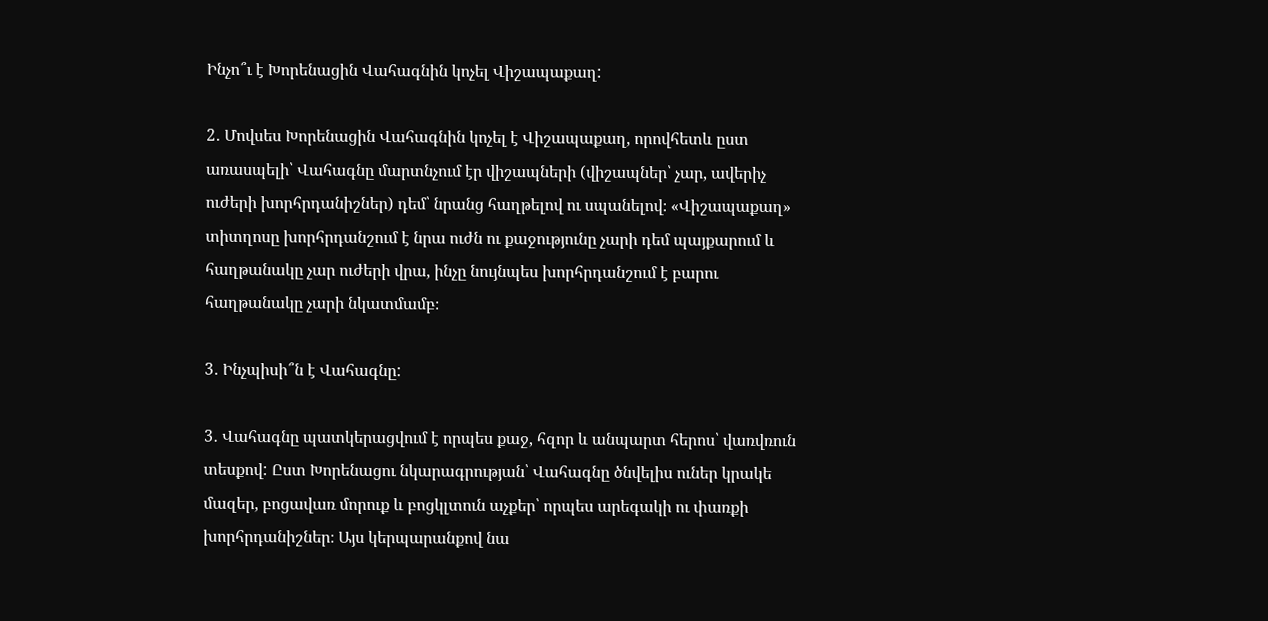Ինչո՞ւ է Խորենացին Վահագնին կոչել Վիշապաքաղ:

2․ Մովսես Խորենացին Վահագնին կոչել է Վիշապաքաղ, որովհետև ըստ առասպելի՝ Վահագնը մարտնչում էր վիշապների (վիշապներ՝ չար, ավերիչ ուժերի խորհրդանիշներ) դեմ՝ նրանց հաղթելով ու սպանելով։ «Վիշապաքաղ» տիտղոսը խորհրդանշում է նրա ուժն ու քաջությունը չարի դեմ պայքարում և հաղթանակը չար ուժերի վրա, ինչը նույնպես խորհրդանշում է բարու հաղթանակը չարի նկատմամբ։

3․ Ինչպիսի՞ն է Վահագնը:

3․ Վահագնը պատկերացվում է որպես քաջ, հզոր և անպարտ հերոս՝ վառվռուն տեսքով: Ըստ Խորենացու նկարագրության՝ Վահագնը ծնվելիս ուներ կրակե մազեր, բոցավառ մորուք և բոցկլտուն աչքեր՝ որպես արեգակի ու փառքի խորհրդանիշներ։ Այս կերպարանքով նա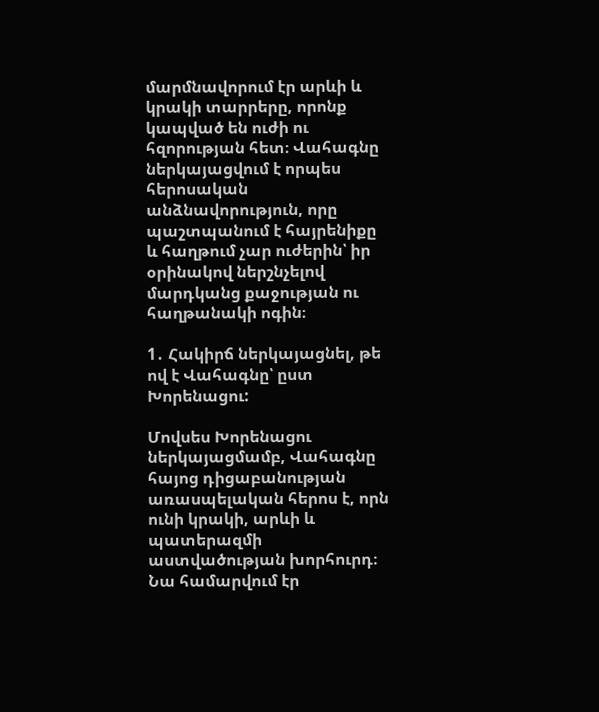մարմնավորում էր արևի և կրակի տարրերը, որոնք կապված են ուժի ու հզորության հետ։ Վահագնը ներկայացվում է որպես հերոսական անձնավորություն, որը պաշտպանում է հայրենիքը և հաղթում չար ուժերին՝ իր օրինակով ներշնչելով մարդկանց քաջության ու հաղթանակի ոգին։

1․ Հակիրճ ներկայացնել, թե ով է Վահագնը՝ ըստ Խորենացու:

Մովսես Խորենացու ներկայացմամբ, Վահագնը հայոց դիցաբանության առասպելական հերոս է, որն ունի կրակի, արևի և պատերազմի աստվածության խորհուրդ։ Նա համարվում էր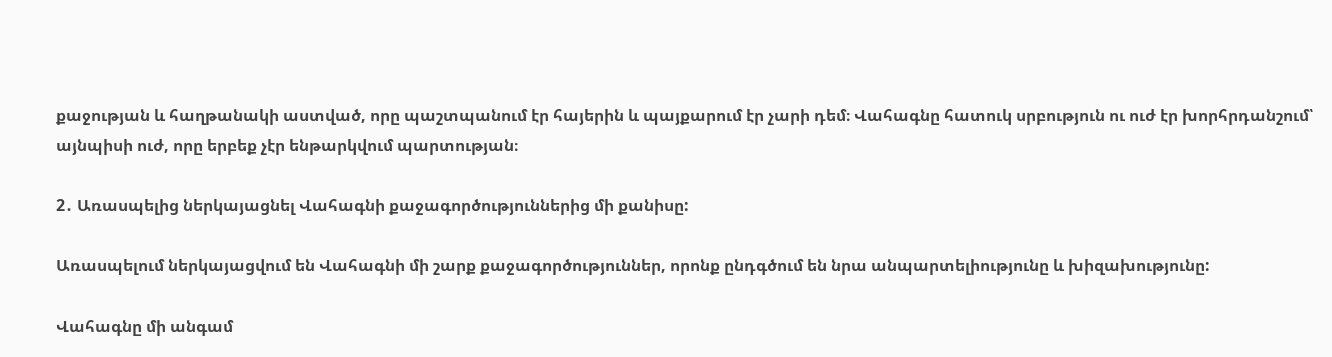քաջության և հաղթանակի աստված, որը պաշտպանում էր հայերին և պայքարում էր չարի դեմ։ Վահագնը հատուկ սրբություն ու ուժ էր խորհրդանշում՝ այնպիսի ուժ, որը երբեք չէր ենթարկվում պարտության։

2․ Առասպելից ներկայացնել Վահագնի քաջագործություններից մի քանիսը:

Առասպելում ներկայացվում են Վահագնի մի շարք քաջագործություններ, որոնք ընդգծում են նրա անպարտելիությունը և խիզախությունը:

Վահագնը մի անգամ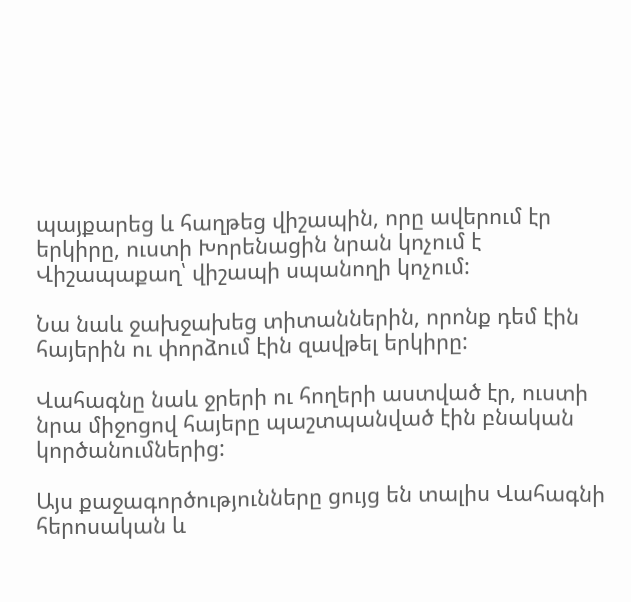պայքարեց և հաղթեց վիշապին, որը ավերում էր երկիրը, ուստի Խորենացին նրան կոչում է Վիշապաքաղ՝ վիշապի սպանողի կոչում:

Նա նաև ջախջախեց տիտաններին, որոնք դեմ էին հայերին ու փորձում էին զավթել երկիրը:

Վահագնը նաև ջրերի ու հողերի աստված էր, ուստի նրա միջոցով հայերը պաշտպանված էին բնական կործանումներից:

Այս քաջագործությունները ցույց են տալիս Վահագնի հերոսական և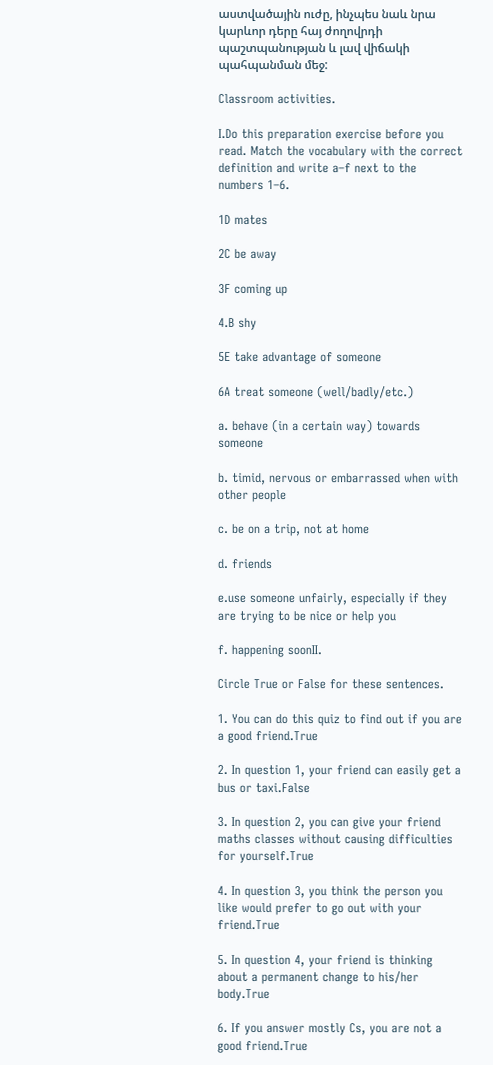աստվածային ուժը, ինչպես նաև նրա կարևոր դերը հայ ժողովրդի պաշտպանության և լավ վիճակի պահպանման մեջ:

Classroom activities.

I.Do this preparation exercise before you read. Match the vocabulary with the correct definition and write a–f next to the numbers 1–6.

1D mates

2C be away

3F coming up

4.B shy

5E take advantage of someone

6A treat someone (well/badly/etc.)

a. behave (in a certain way) towards someone

b. timid, nervous or embarrassed when with other people

c. be on a trip, not at home

d. friends

e.use someone unfairly, especially if they are trying to be nice or help you

f. happening soonII.

Circle True or False for these sentences.

1. You can do this quiz to find out if you are a good friend.True

2. In question 1, your friend can easily get a bus or taxi.False

3. In question 2, you can give your friend maths classes without causing difficulties for yourself.True

4. In question 3, you think the person you like would prefer to go out with your friend.True

5. In question 4, your friend is thinking about a permanent change to his/her body.True

6. If you answer mostly Cs, you are not a good friend.True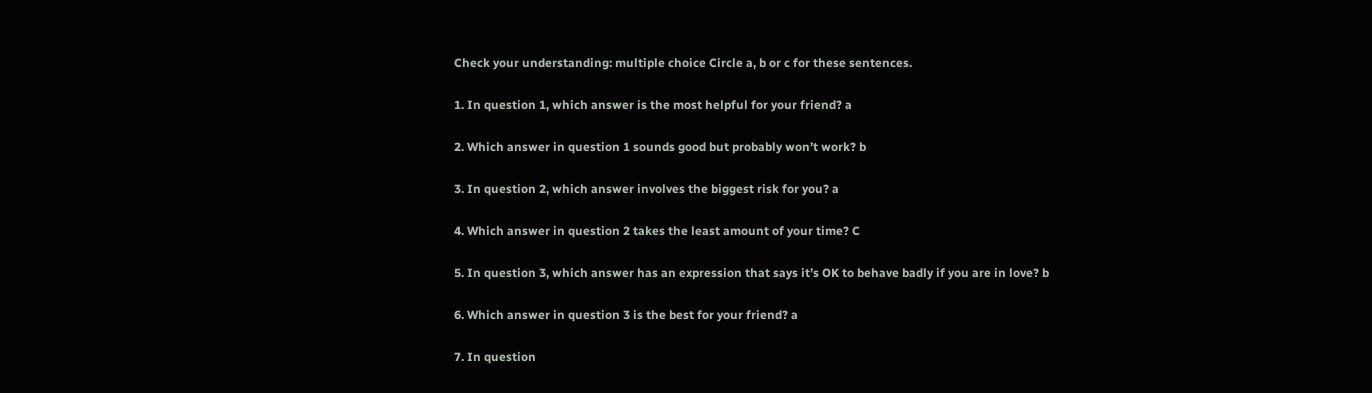Check your understanding: multiple choice Circle a, b or c for these sentences.

1. In question 1, which answer is the most helpful for your friend? a

2. Which answer in question 1 sounds good but probably won’t work? b

3. In question 2, which answer involves the biggest risk for you? a

4. Which answer in question 2 takes the least amount of your time? C

5. In question 3, which answer has an expression that says it’s OK to behave badly if you are in love? b

6. Which answer in question 3 is the best for your friend? a

7. In question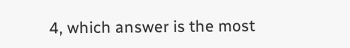4, which answer is the most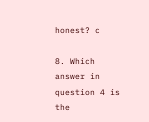honest? c

8. Which answer in question 4 is the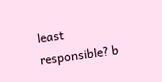least responsible? b